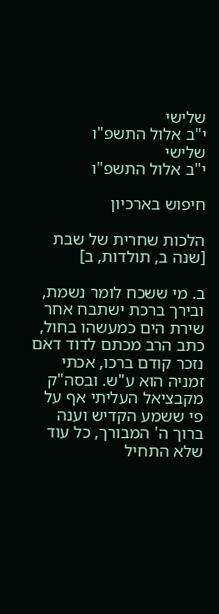שלישי
י"ב אלול התשפ"ו
שלישי
י"ב אלול התשפ"ו

חיפוש בארכיון

הלכות שחרית של שבת [שנה ב, תולדות, ב]

ב. מי ששכח לומר נשמת, ובירך ברכת ישתבח אחר שירת הים כמעשהו בחול, כתב הרב מכתם לדוד דאם נזכר קודם ברכו, אכתי זמניה הוא ע"ש. ובסה"ק מקבציאל העליתי אף על פי ששמע הקדיש וענה ברוך ה' המבורך, כל עוד שלא התחיל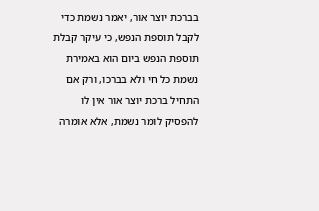בברכת יוצר אור, יאמר נשמת כדי לקבל תוספת הנפש, כי עיקר קבלת תוספת הנפש ביום הוא באמירת נשמת כל חי ולא בברכו, ורק אם התחיל ברכת יוצר אור אין לו להפסיק לומר נשמת, אלא אומרה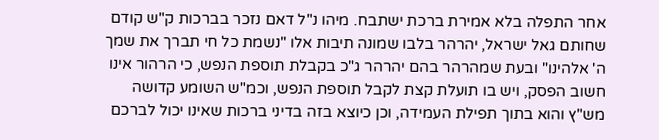אחר התפלה בלא אמירת ברכת ישתבח. מיהו נ"ל דאם נזכר בברכות ק"ש קודם שחותם גאל ישראל, יהרהר בלבו שמונה תיבות אלו "נשמת כל חי תברך את שמך ה' אלהינו" ובעת שמהרהר בהם יהרהר ג"כ בקבלת תוספת הנפש, כי הרהור אינו חשוב הפסק, ויש בו תועלת קצת לקבל תוספת הנפש, וכמ"ש השומע קדושה מש"ץ והוא בתוך תפילת העמידה, וכן כיוצא בזה בדיני ברכות שאינו יכול לברכם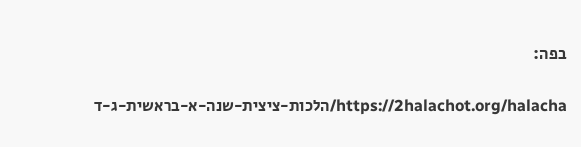בפה:

https://2halachot.org/halacha/הלכות-ציצית-שנה-א-בראשית-ג-ד